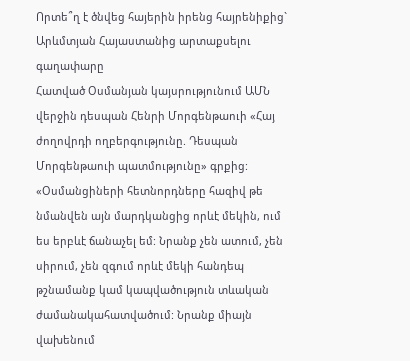Որտե՞ղ է ծնվեց հայերին իրենց հայրենիքից` Արևմտյան Հայաստանից արտաքսելու գաղափարը
Հատված Օսմանյան կայսրությունում ԱՄՆ վերջին դեսպան Հենրի Մորգենթաուի «Հայ ժողովրդի ողբերգությունը. Դեսպան Մորգենթաուի պատմությունը» գրքից:
«Օսմանցիների հետնորդները հազիվ թե նմանվեն այն մարդկանցից որևէ մեկին, ում ես երբևէ ճանաչել եմ: Նրանք չեն ատում, չեն սիրում, չեն զգում որևէ մեկի հանդեպ թշնամանք կամ կապվածություն տևական ժամանակահատվածում: Նրանք միայն վախենում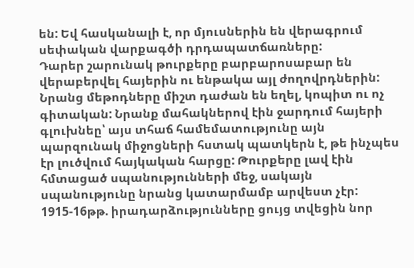են: Եվ հասկանալի է, որ մյուսներին են վերագրում սեփական վարքագծի դրդապատճառները:
Դարեր շարունակ թուրքերը բարբարոսաբար են վերաբերվել հայերին ու ենթակա այլ ժողովրդներին: Նրանց մեթոդները միշտ դաժան են եղել, կոպիտ ու ոչ գիտական: Նրանք մահակներով էին ջարդում հայերի գլուխնեը՝ այս տհաճ համեմատությունը այն պարզունակ միջոցների հստակ պատկերն է, թե ինչպես էր լուծվում հայկական հարցը: Թուրքերը լավ էին հմտացած սպանությունների մեջ, սակայն սպանությունը նրանց կատարմամբ արվեստ չէր: 1915-16թթ. իրադարձությունները ցույց տվեցին նոր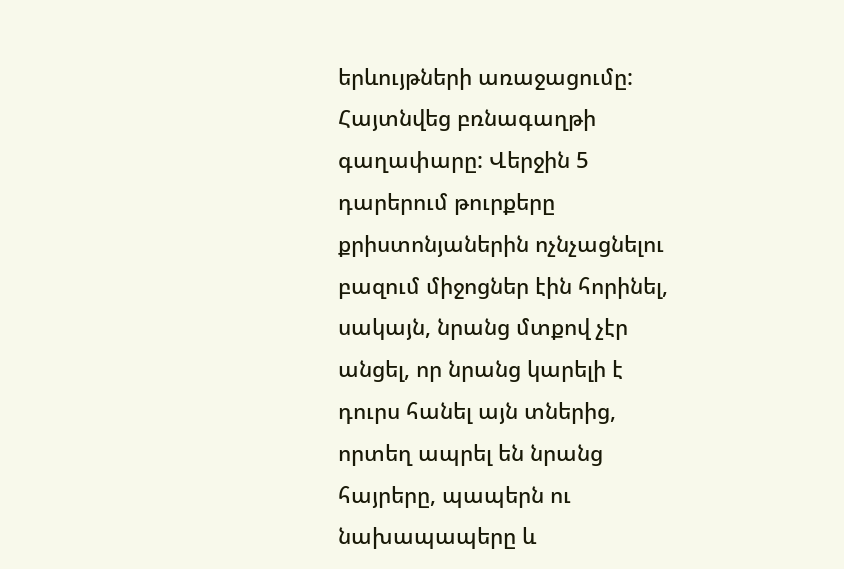երևույթների առաջացումը: Հայտնվեց բռնագաղթի գաղափարը: Վերջին 5 դարերում թուրքերը քրիստոնյաներին ոչնչացնելու բազում միջոցներ էին հորինել, սակայն, նրանց մտքով չէր անցել, որ նրանց կարելի է դուրս հանել այն տներից, որտեղ ապրել են նրանց հայրերը, պապերն ու նախապապերը և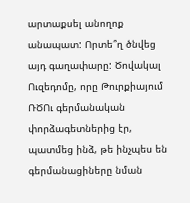արտաքսել անողոք անապատ: Որտե՞ղ ծնվեց այդ գաղափարը: Ծովակալ Ուզեդոմը, որը Թուրքիայում ՌԾՈւ գերմանական փորձագետներից էր, պատմեց ինձ, թե ինչպես են գերմանացիները նման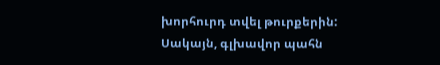խորհուրդ տվել թուրքերին: Սակայն, գլխավոր պահն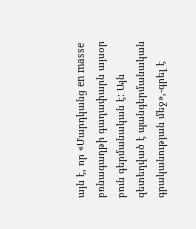այն է, որ «Մարդկանց en masse բռնագաղթի գաղափարն այսօր բուն գերմանական է: Այն զետեղված է պանգերմանական գրականության մեջ»,-գրել է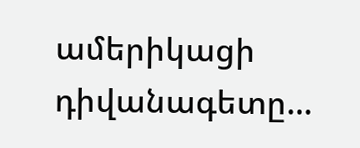ամերիկացի դիվանագետը…